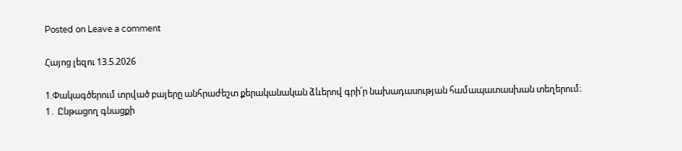Posted on Leave a comment

Հայոց լեզու 13.5.2026

1.Փակագծերում տրված բայերը անհրաժեշտ քերականական ձևերով գրի՛ր նախադասության համապատասխան տեղերում։
1․ Ընթացող գնացքի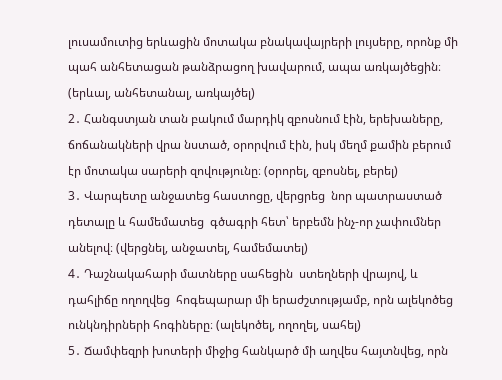լուսամուտից երևացին մոտակա բնակավայրերի լույսերը, որոնք մի պահ անհետացան թանձրացող խավարում, ապա առկայծեցին։ (երևալ, անհետանալ, առկայծել)
2․ Հանգստյան տան բակում մարդիկ զբոսնում էին, երեխաները, ճոճանակների վրա նստած, օրորվում էին, իսկ մեղմ քամին բերում էր մոտակա սարերի զովությունը։ (օրորել, զբոսնել, բերել)
3․ Վարպետը անջատեց հաստոցը, վերցրեց  նոր պատրաստած դետալը և համեմատեց  գծագրի հետ՝ երբեմն ինչ-որ չափումներ անելով։ (վերցնել, անջատել, համեմատել)
4․ Դաշնակահարի մատները սահեցին  ստեղների վրայով, և դահլիճը ողողվեց  հոգեպարար մի երաժշտությամբ, որն ալեկոծեց  ունկնդիրների հոգիները։ (ալեկոծել, ողողել, սահել)
5․ Ճամփեզրի խոտերի միջից հանկարծ մի աղվես հայտնվեց, որն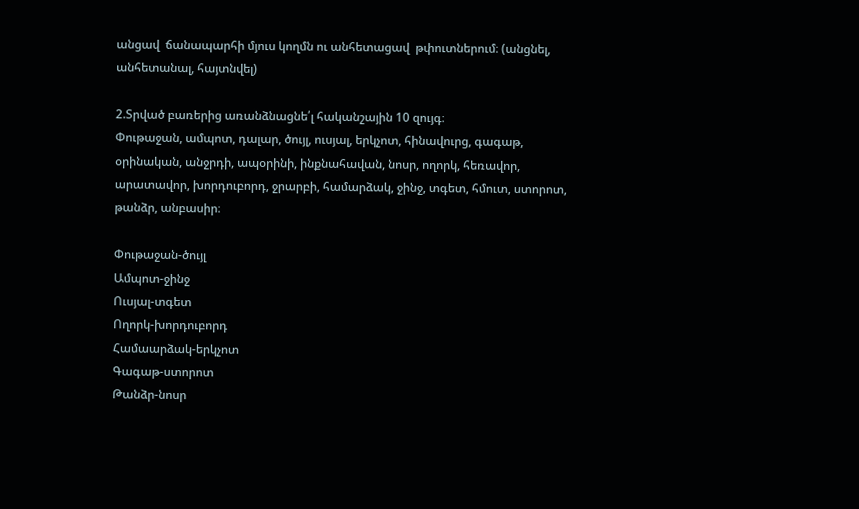անցավ  ճանապարհի մյուս կողմն ու անհետացավ  թփուտներում։ (անցնել, անհետանալ, հայտնվել)

2.Տրված բառերից առանձնացնե՛լ հականշային 10 զույգ։
Փութաջան, ամպոտ, դալար, ծույլ, ուսյալ, երկչոտ, հինավուրց, գագաթ,
օրինական, անջրդի, ապօրինի, ինքնահավան, նոսր, ողորկ, հեռավոր,
արատավոր, խորդուբորդ, ջրարբի, համարձակ, ջինջ, տգետ, հմուտ, ստորոտ,
թանձր, անբասիր։

Փութաջան-ծույլ
Ամպոտ-ջինջ
Ուսյալ-տգետ
Ողորկ-խորդուբորդ
Համաարձակ-երկչոտ
Գագաթ-ստորոտ
Թանձր-նոսր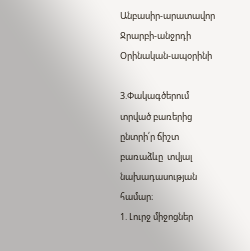Անբասիր-արատավոր
Ջրարբի-անջրդի
Օրինական-ապօրինի

3.Փակագծերում տրված բառերից ընտրի՛ր ճիշտ բառաձևը  տվյալ նախադասության համար։
1. Լուրջ միջոցներ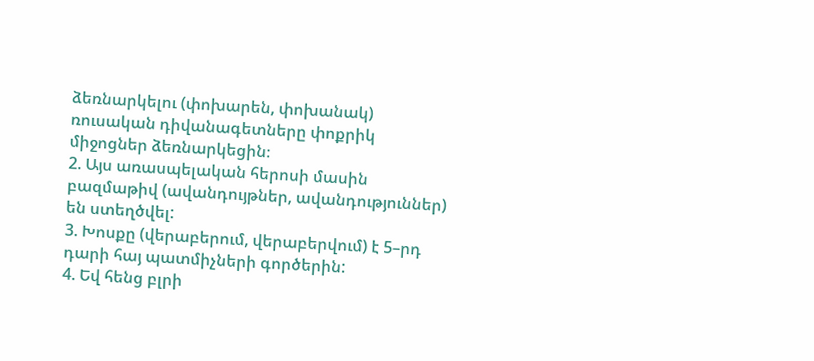ձեռնարկելու (փոխարեն, փոխանակ) ռուսական դիվանագետները փոքրիկ միջոցներ ձեռնարկեցին։
2. Այս առասպելական հերոսի մասին բազմաթիվ (ավանդույթներ, ավանդություններ) են ստեղծվել:
3. Խոսքը (վերաբերում, վերաբերվում) է 5–րդ դարի հայ պատմիչների գործերին:
4. Եվ հենց բլրի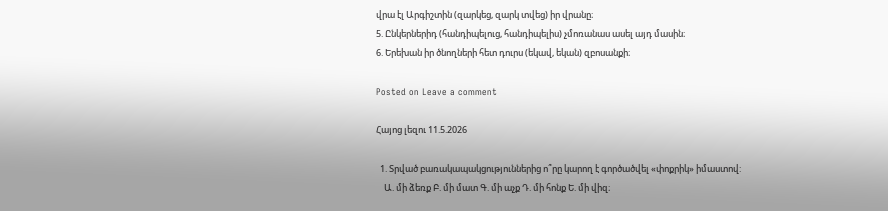վրա էլ Արգիշտին (զարկեց, զարկ տվեց) իր վրանը։
5. Ընկերներիդ (հանդիպելուց, հանդիպելիս) չմոռանաս ասել այդ մասին։
6. Երեխան իր ծնողների հետ դուրս (եկավ, եկան) զբոսանքի։

Posted on Leave a comment

Հայոց լեզու 11.5.2026

  1. Տրված բառակապակցություններից ո՞րը կարող է գործածվել «փոքրիկ» իմաստով:
    Ա. մի ձեռք Բ. մի մատ Գ. մի աչք Դ. մի հոնք Ե. մի վիզ։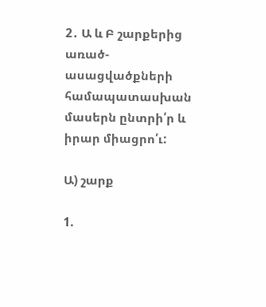2․ Ա և Բ շարքերից առած-ասացվածքների համապատասխան մասերն ընտրի՛ր և իրար միացրո՛ւ:

Ա) շարք

1.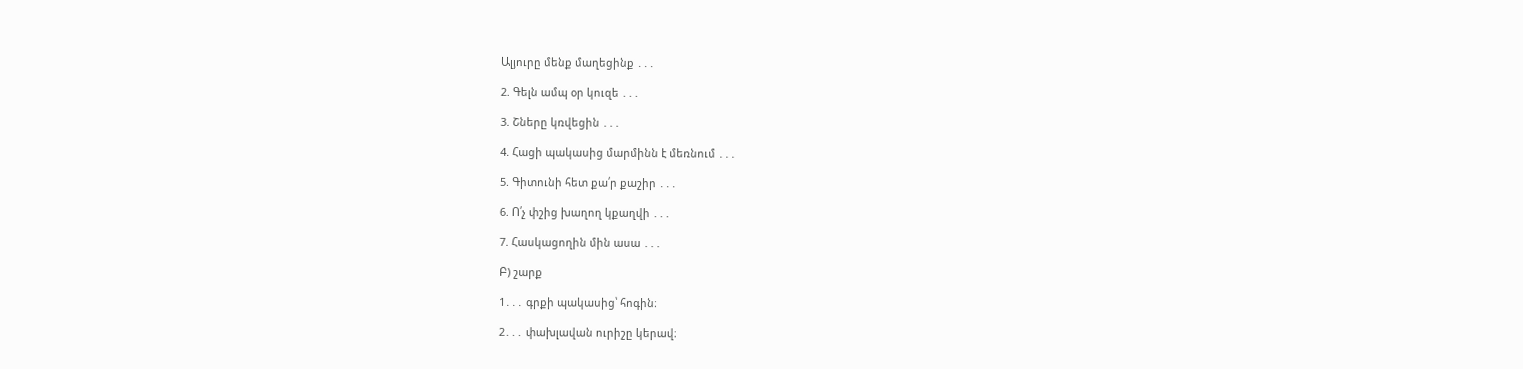Ալյուրը մենք մաղեցինք ․․․

2. Գելն ամպ օր կուզե ․․․

3. Շները կռվեցին ․․․

4. Հացի պակասից մարմինն է մեռնում ․․․

5. Գիտունի հետ քա՛ր քաշիր ․․․

6. Ո՛չ փշից խաղող կքաղվի ․․․

7. Հասկացողին մին ասա ․․․

Բ) շարք

1․․․ գրքի պակասից՝ հոգին։

2․․․ փախլավան ուրիշը կերավ։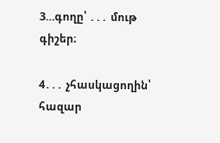3…գողը՝ ․․․ մութ գիշեր։

4․․․ չհասկացողին՝ հազար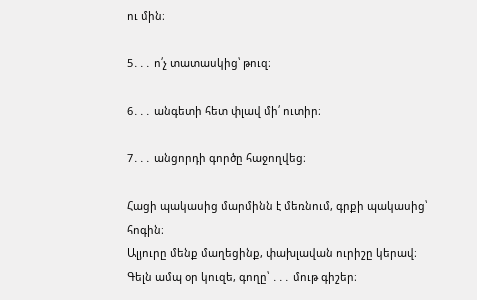ու մին։

5․․․ ո՛չ տատասկից՝ թուզ։

6․․․ անգետի հետ փլավ մի՛ ուտիր։

7․․․ անցորդի գործը հաջողվեց։

Հացի պակասից մարմինն է մեռնում, գրքի պակասից՝ հոգին։
Ալյուրը մենք մաղեցինք, փախլավան ուրիշը կերավ։
Գելն ամպ օր կուզե, գողը՝ ․․․ մութ գիշեր։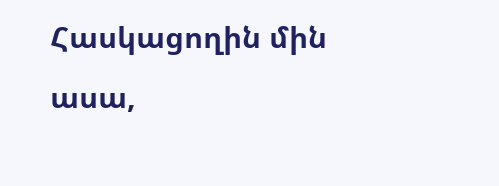Հասկացողին մին ասա,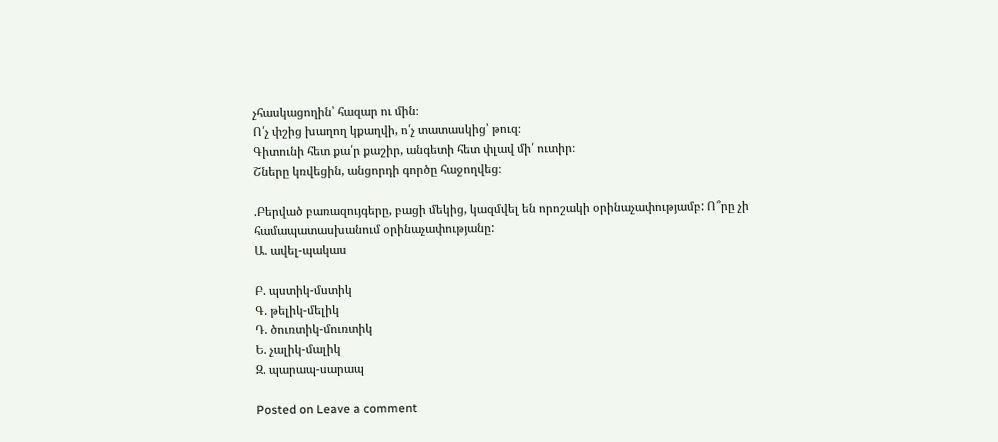չհասկացողին՝ հազար ու մին։
Ո՛չ փշից խաղող կքաղվի, ո՛չ տատասկից՝ թուզ։
Գիտունի հետ քա՛ր քաշիր, անգետի հետ փլավ մի՛ ուտիր։
Շները կռվեցին, անցորդի գործը հաջողվեց։

.Բերված բառազույգերը, բացի մեկից, կազմվել են որոշակի օրինաչափությամբ: Ո՞րը չի համապատասխանում օրինաչափությանը:
Ա. ավել-պակաս

Բ. պստիկ-մստիկ
Գ. թելիկ-մելիկ
Դ. ծուռտիկ-մուռտիկ
Ե. չալիկ-մալիկ
Զ. պարապ-սարապ

Posted on Leave a comment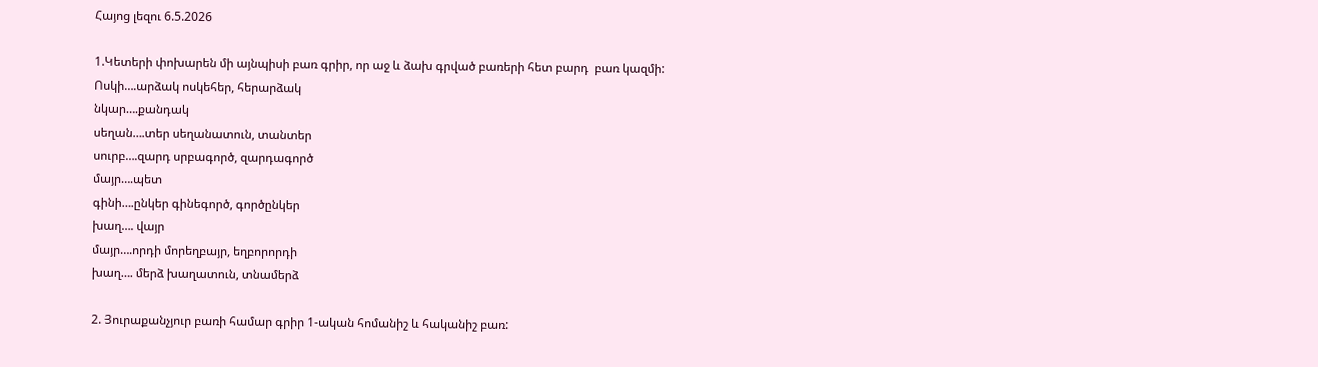Հայոց լեզու 6.5.2026

1.Կետերի փոխարեն մի այնպիսի բառ գրիր, որ աջ և ձախ գրված բառերի հետ բարդ  բառ կազմի:
Ոսկի….արձակ ոսկեհեր, հերարձակ
նկար….քանդակ
սեղան….տեր սեղանատուն, տանտեր
սուրբ….զարդ սրբագործ, զարդագործ
մայր….պետ
գինի….ընկեր գինեգործ, գործընկեր
խաղ…. վայր
մայր….որդի մորեղբայր, եղբորորդի
խաղ…. մերձ խաղատուն, տնամերձ

2. Յուրաքանչյուր բառի համար գրիր 1-ական հոմանիշ և հականիշ բառ: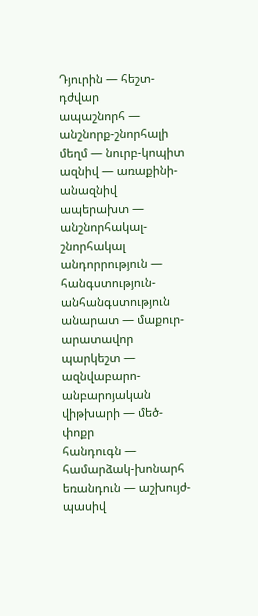Դյուրին — հեշտ-դժվար
ապաշնորհ — անշնորք-շնորհալի
մեղմ — նուրբ-կոպիտ
ազնիվ — առաքինի-անազնիվ
ապերախտ — անշնորհակալ-շնորհակալ
անդորրություն — հանգստություն-անհանգստություն
անարատ — մաքուր-արատավոր
պարկեշտ — ազնվաբարո-անբարոյական
վիթխարի — մեծ-փոքր
հանդուգն — համարձակ-խոնարհ
եռանդուն — աշխույժ-պասիվ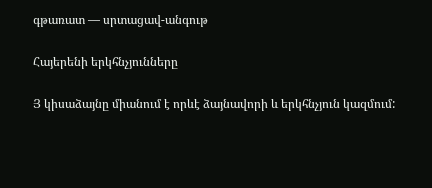գթառատ — սրտացավ-անգութ

Հայերենի երկհնչյունները

Յ կիսաձայնը միանում է որևէ ձայնավորի և երկհնչյուն կազմում: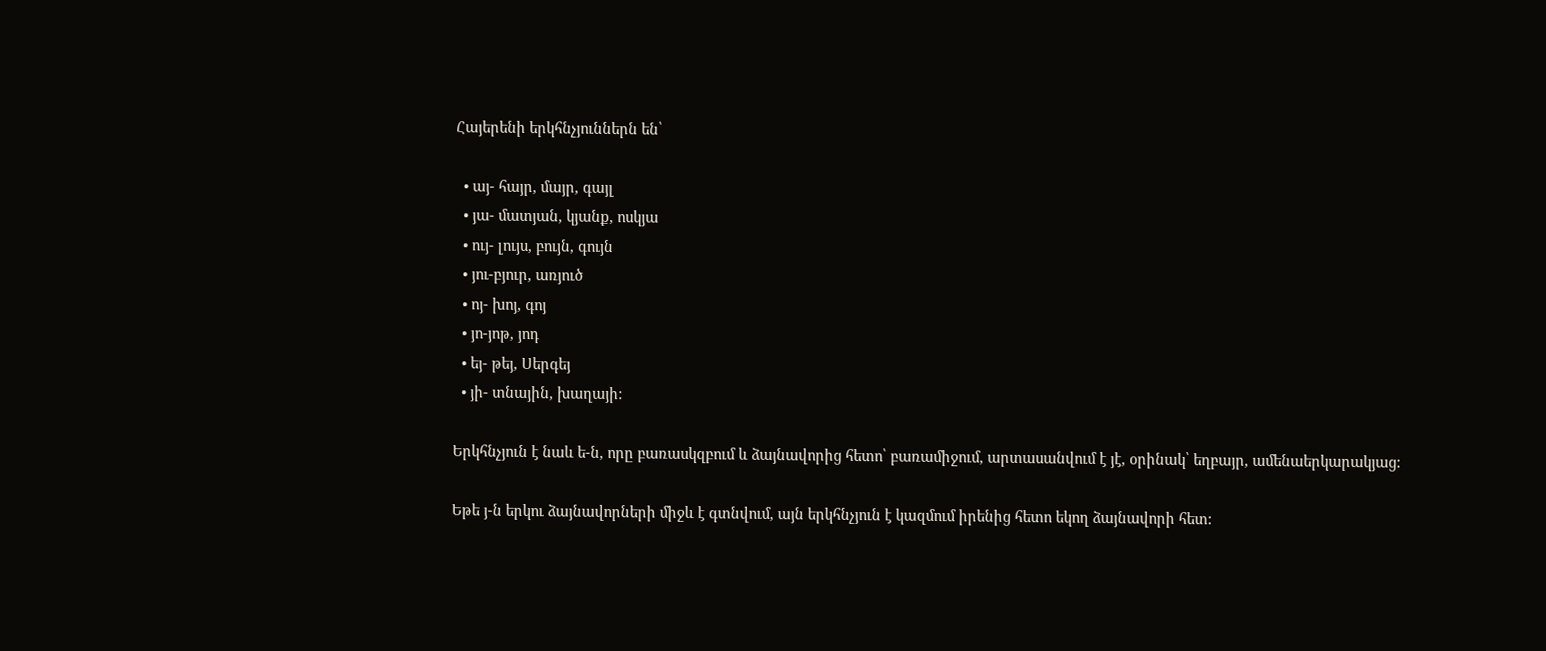Հայերենի երկհնչյուններն են՝

  • այ- հայր, մայր, գայլ
  • յա- մատյան, կյանք, ոսկյա
  • ույ- լույս, բույն, գույն
  • յու-բյուր, առյուծ
  • ոյ- խոյ, գոյ
  • յո-յոթ, յոդ
  • եյ- թեյ, Սերգեյ
  • յի- տնային, խաղայի:

Երկհնչյուն է նաև ե-ն, որը բառասկզբում և ձայնավորից հետո՝ բառամիջում, արտասանվում է յէ, օրինակ՝ եղբայր, ամենաերկարակյաց:

Եթե յ-ն երկու ձայնավորների միջև է գտնվում, այն երկհնչյուն է կազմում իրենից հետո եկող ձայնավորի հետ: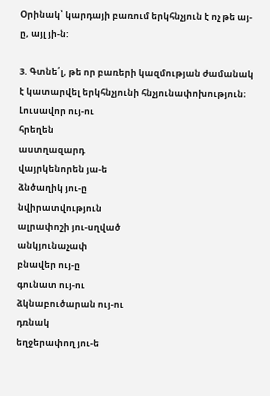Օրինակ՝ կարդայի բառում երկհնչյուն է ոչ թե այ-ը, այլ յի-ն:

3. Գտնե՛լ, թե որ բառերի կազմության ժամանակ է կատարվել երկհնչյունի հնչյունափոխություն։
Լուսավոր ույ-ու
հրեղեն
աստղազարդ
վայրկենորեն յա-ե
ձնծաղիկ յու-ը
նվիրատվություն
ալրափոշի յու-սղված
անկյունաչափ
բնավեր ույ-ը
գունատ ույ-ու
ձկնաբուծարան ույ-ու
դռնակ
եղջերափող յու-ե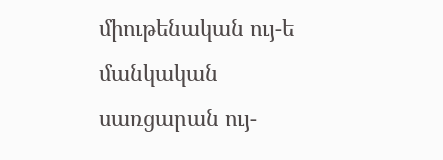միութենական ույ-ե
մանկական
սառցարան ույ-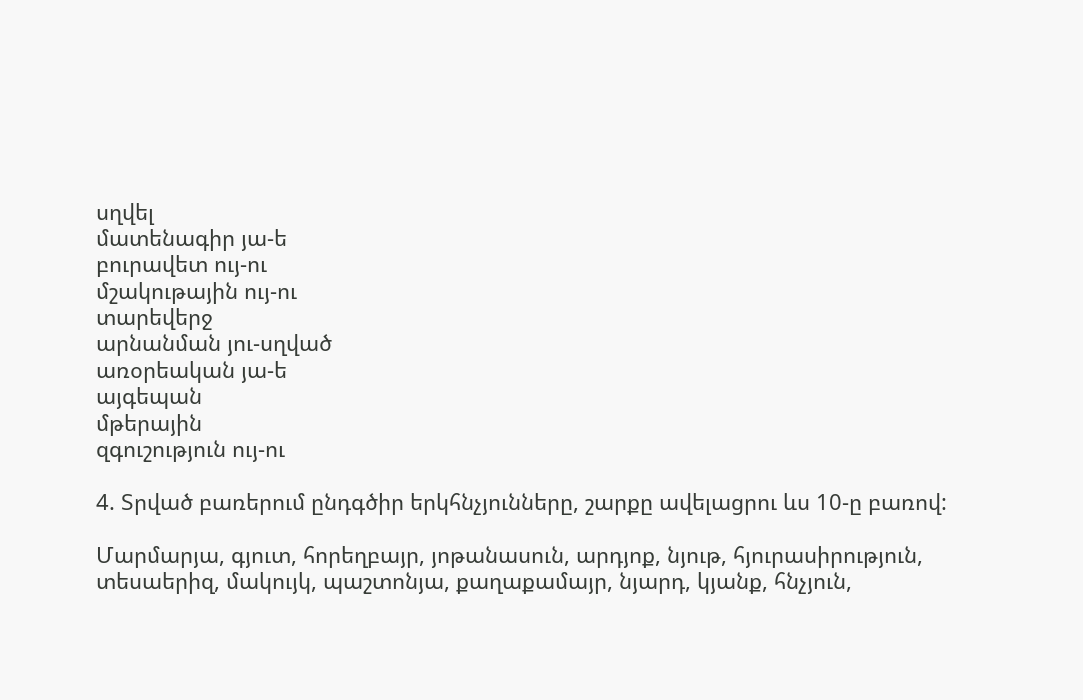սղվել
մատենագիր յա-ե
բուրավետ ույ-ու
մշակութային ույ-ու
տարեվերջ
արնանման յու-սղված
առօրեական յա-ե
այգեպան
մթերային
զգուշություն ույ-ու

4. Տրված բառերում ընդգծիր երկհնչյունները, շարքը ավելացրու ևս 10-ը բառով:

Մարմարյա, գյուտ, հորեղբայր, յոթանասուն, արդյոք, նյութ, հյուրասիրություն, տեսաերիզ, մակույկ, պաշտոնյա, քաղաքամայր, նյարդ, կյանք, հնչյուն,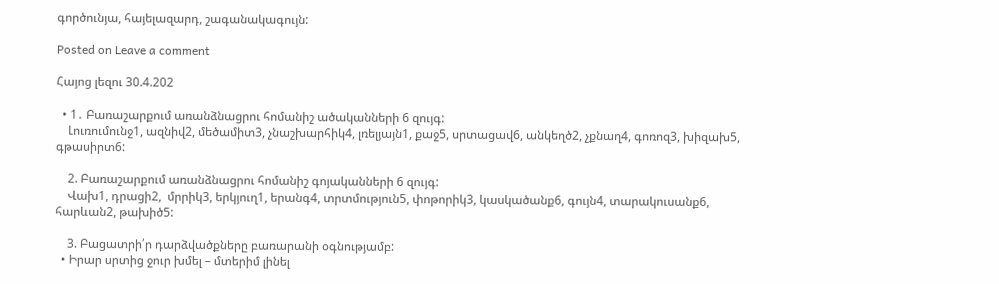գործունյա, հայելազարդ, շագանակագույն:

Posted on Leave a comment

Հայոց լեզու 30.4.202

  • 1․ Բառաշարքում առանձնացրու հոմանիշ ածականների 6 զույգ:
    Լուռումունջ1, ազնիվ2, մեծամիտ3, չնաշխարհիկ4, լռելյայն1, քաջ5, սրտացավ6, անկեղծ2, չքնաղ4, գոռոզ3, խիզախ5, գթասիրտ6:

    2. Բառաշարքում առանձնացրու հոմանիշ գոյականների 6 զույգ:
    Վախ1, դրացի2,  մրրիկ3, երկյուղ1, երանգ4, տրտմություն5, փոթորիկ3, կասկածանք6, գույն4, տարակուսանք6, հարևան2, թախիծ5:

    3. Բացատրի՛ր դարձվածքները բառարանի օգնությամբ:
  • Իրար սրտից ջուր խմել – մտերիմ լինել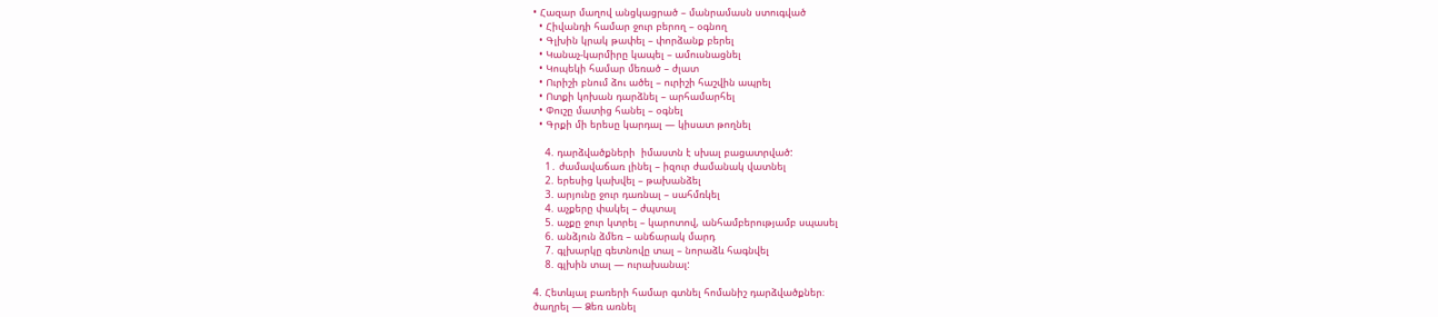• Հազար մաղով անցկացրած – մանրամասն ստուգված
  • Հիվանդի համար ջուր բերող – օգնող
  • Գլխին կրակ թափել – փորձանք բերել
  • Կանաչ-կարմիրը կապել – ամուսնացնել
  • Կոպեկի համար մեռած – ժլատ
  • Ուրիշի բնում ձու ածել – ուրիշի հաշվին ապրել
  • Ոտքի կոխան դարձնել – արհամարհել
  • Փուշը մատից հանել – օգնել
  • Գրքի մի երեսը կարդալ — կիսատ թողնել

    4. դարձվածքների  իմաստն է սխալ բացատրված:
    1․ ժամավաճառ լինել – իզուր ժամանակ վատնել
    2. երեսից կախվել – թախանձել
    3. արյունը ջուր դառնալ – սահմռկել
    4. աչքերը փակել – ժպտալ
    5. աչքը ջուր կտրել – կարոտով, անհամբերությամբ սպասել
    6. անձյուն ձմեռ – անճարակ մարդ
    7. գլխարկը գետնովը տալ – նորաձև հագնվել
    8. գլխին տալ — ուրախանալ:

4. Հետևյալ բառերի համար գտնել հոմանիշ դարձվածքներ։
ծաղրել — Ձեռ առնել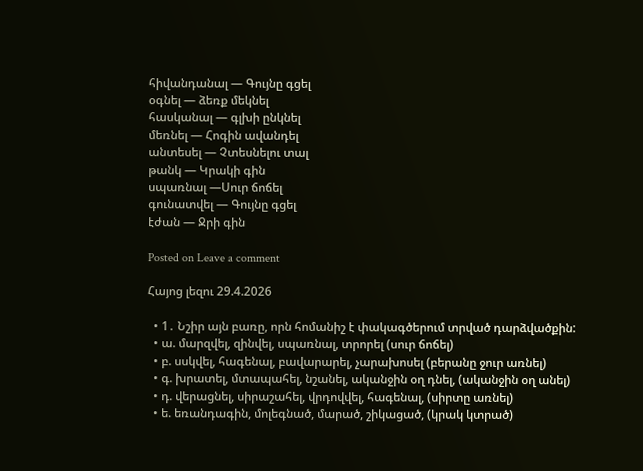հիվանդանալ — Գույնը գցել
օգնել — ձեռք մեկնել
հասկանալ — գլխի ընկնել
մեռնել — Հոգին ավանդել
անտեսել — Չտեսնելու տալ
թանկ — Կրակի գին
սպառնալ —Սուր ճոճել
գունատվել — Գույնը գցել
էժան — Ջրի գին

Posted on Leave a comment

Հայոց լեզու 29.4.2026

  • 1․ Նշիր այն բառը, որն հոմանիշ է փակագծերում տրված դարձվածքին:
  • ա. մարզվել, զինվել, սպառնալ, տրորել (սուր ճոճել)
  • բ. սսկվել, հագենալ, բավարարել, չարախոսել (բերանը ջուր առնել)
  • գ. խրատել, մտապահել, նշանել, ականջին օղ դնել, (ականջին օղ անել)
  • դ. վերացնել, սիրաշահել, վրդովվել, հագենալ, (սիրտը առնել)
  • ե. եռանդագին, մոլեգնած, մարած, շիկացած, (կրակ կտրած)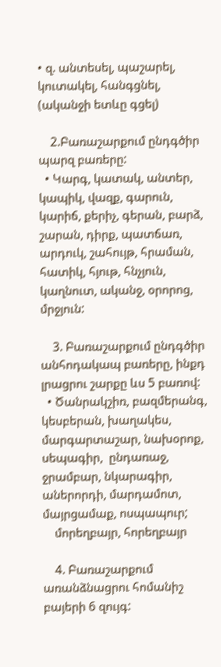• զ. անտեսել, պաշարել, կուտակել, հանգցնել, (ականջի ետևը գցել)

    2.Բառաշարքում ընդգծիր պարզ բառերը:
  • Կարգ, կատակ, անտեր, կապիկ, վազք, գարուն, կարիճ, քերիչ, գերան, բարձ, շարան, դիրք, պատճառ, արդուկ, շահույթ, հրաման, հատիկ, հյութ, հնչյուն,  կաղնուտ, ականջ, օրորոց, մրջյուն:

    3. Բառաշարքում ընդգծիր անհոդակապ բառերը, ինքդ լրացրու շարքը ևս 5 բառով:
  • Ծանրակշիռ, բազմերանգ, կեսբերան, խաղակես, մարգարտաշար, նախօրոք, սեպագիր,  ընդառաջ, ջրամբար, նկարագիր, աներորդի, մարդամոտ, մայրցամաք, ոսպապուր;
    մորեղբայր, հորեղբայր

    4. Բառաշարքում առանձնացրու հոմանիշ բայերի 6 զույգ: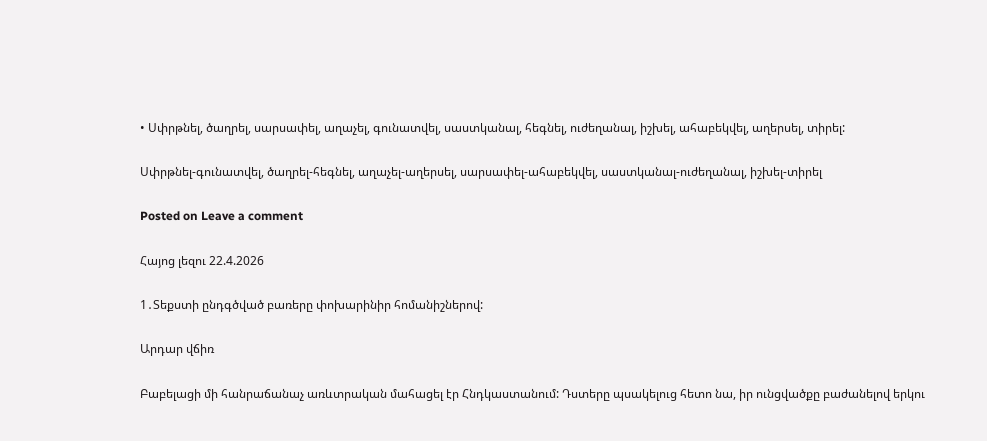• Սփրթնել, ծաղրել, սարսափել, աղաչել, գունատվել, սաստկանալ, հեգնել, ուժեղանալ, իշխել, ահաբեկվել, աղերսել, տիրել:

Սփրթնել-գունատվել, ծաղրել-հեգնել, աղաչել-աղերսել, սարսափել-ահաբեկվել, սաստկանալ-ուժեղանալ, իշխել-տիրել

Posted on Leave a comment

Հայոց լեզու 22.4.2026

1․Տեքստի ընդգծված բառերը փոխարինիր հոմանիշներով:

Արդար վճիռ

Բաբելացի մի հանրաճանաչ առևտրական մահացել էր Հնդկաստանում: Դստերը պսակելուց հետո նա, իր ունցվածքը բաժանելով երկու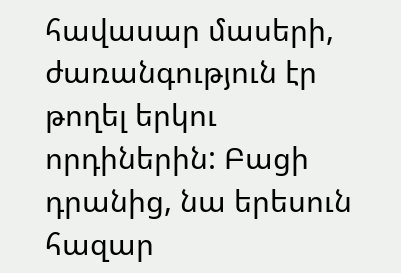հավասար մասերի, ժառանգություն էր թողել երկու որդիներին: Բացի դրանից, նա երեսուն հազար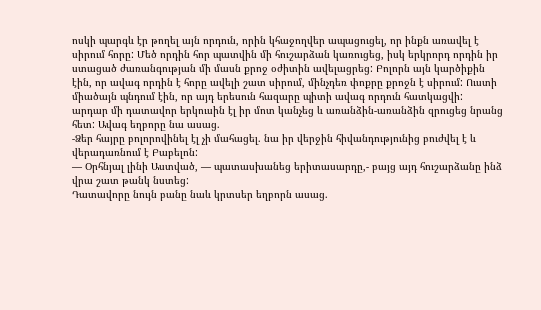ոսկի պարգև էր թողել այն որդուն, որին կհաջողվեր ապացուցել, որ ինքն առավել է սիրում հորը: Մեծ որդին հոր պատվին մի հուշարձան կառուցեց, իսկ երկրորդ որդին իր ստացած ժառանգության մի մասն քրոջ օժիտին ավելացրեց: Բոլորն այն կարծիքին էին, որ ավագ որդին է հորը ավելի շատ սիրում, մինչդեռ փոքրը քրոջն է սիրում: Ուստի միածայն պնդում էին, որ այդ երեսուն հազարը պիտի ավագ որդուն հատկացվի:
արդար մի դատավոր երկուսին էլ իր մոտ կանչեց և առանձին-առանձին զրուցեց նրանց հետ: Ավագ եղբորը նա ասաց.
-Ձեր հայրը բոլորովինել էլ չի մահացել. նա իր վերջին հիվանդությունից բուժվել է և վերադառնում է Բաբելոն:
— Օրհնյալ լինի Աստված, — պատասխանեց երիտասարդը,- բայց այդ հուշարձանը ինձ վրա շատ թանկ նստեց:
Դատավորը նույն բանը նաև կրտսեր եղբորն ասաց.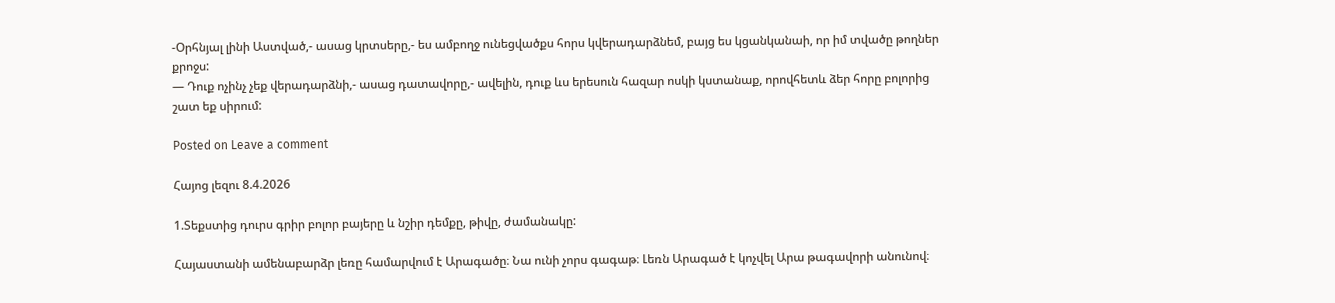-Օրհնյալ լինի Աստված,- ասաց կրտսերը,- ես ամբողջ ունեցվածքս հորս կվերադարձնեմ, բայց ես կցանկանաի, որ իմ տվածը թողներ քրոջս:
— Դուք ոչինչ չեք վերադարձնի,- ասաց դատավորը,- ավելին, դուք ևս երեսուն հազար ոսկի կստանաք, որովհետև ձեր հորը բոլորից շատ եք սիրում:

Posted on Leave a comment

Հայոց լեզու 8.4.2026

1.Տեքստից դուրս գրիր բոլոր բայերը և նշիր դեմքը, թիվը, ժամանակը:

Հայաստանի ամենաբարձր լեռը համարվում է Արագածը։ Նա ունի չորս գագաթ։ Լեռն Արագած է կոչվել Արա թագավորի անունով։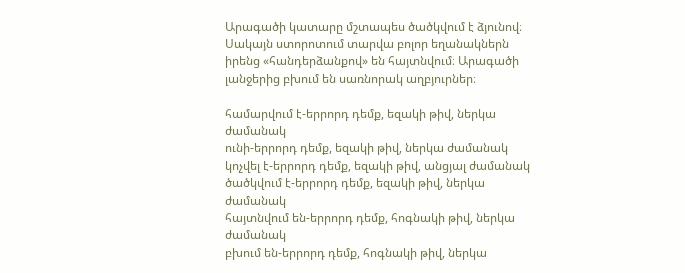Արագածի կատարը մշտապես ծածկվում է ձյունով։ Սակայն ստորոտում տարվա բոլոր եղանակներն իրենց «հանդերձանքով» են հայտնվում։ Արագածի լանջերից բխում են սառնորակ աղբյուրներ։

համարվում է-երրորդ դեմք, եզակի թիվ, ներկա ժամանակ
ունի-երրորդ դեմք, եզակի թիվ, ներկա ժամանակ
կոչվել է-երրորդ դեմք, եզակի թիվ, անցյալ ժամանակ
ծածկվում է-երրորդ դեմք, եզակի թիվ, ներկա ժամանակ
հայտնվում են-երրորդ դեմք, հոգնակի թիվ, ներկա ժամանակ
բխում են-երրորդ դեմք, հոգնակի թիվ, ներկա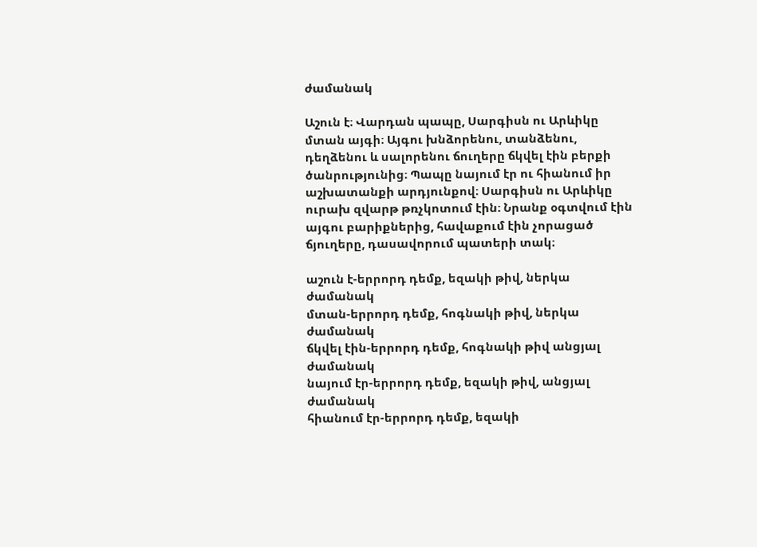ժամանակ

Աշուն է։ Վարդան պապը, Սարգիսն ու Արևիկը մտան այգի։ Այգու խնձորենու, տանձենու, դեղձենու և սալորենու ճուղերը ճկվել էին բերքի ծանրությունից։ Պապը նայում էր ու հիանում իր աշխատանքի արդյունքով։ Սարգիսն ու Արևիկը ուրախ զվարթ թռչկոտում էին։ Նրանք օգտվում էին այգու բարիքներից, հավաքում էին չորացած ճյուղերը, դասավորում պատերի տակ։

աշուն է-երրորդ դեմք, եզակի թիվ, ներկա ժամանակ
մտան-երրորդ դեմք, հոգնակի թիվ, ներկա ժամանակ
ճկվել էին-երրորդ դեմք, հոգնակի թիվ անցյալ ժամանակ
նայում էր-երրորդ դեմք, եզակի թիվ, անցյալ ժամանակ
հիանում էր-երրորդ դեմք, եզակի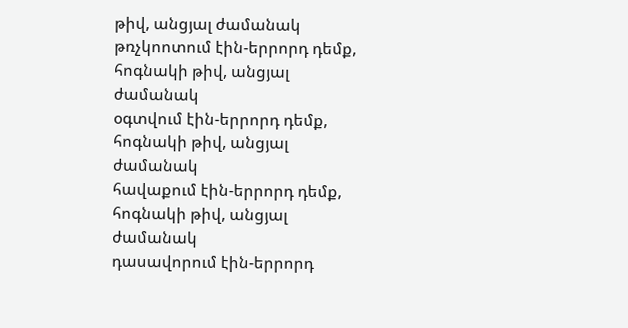թիվ, անցյալ ժամանակ
թռչկոոտում էին-երրորդ դեմք, հոգնակի թիվ, անցյալ ժամանակ
օգտվում էին-երրորդ դեմք, հոգնակի թիվ, անցյալ ժամանակ
հավաքում էին-երրորդ դեմք, հոգնակի թիվ, անցյալ ժամանակ
դասավորում էին-երրորդ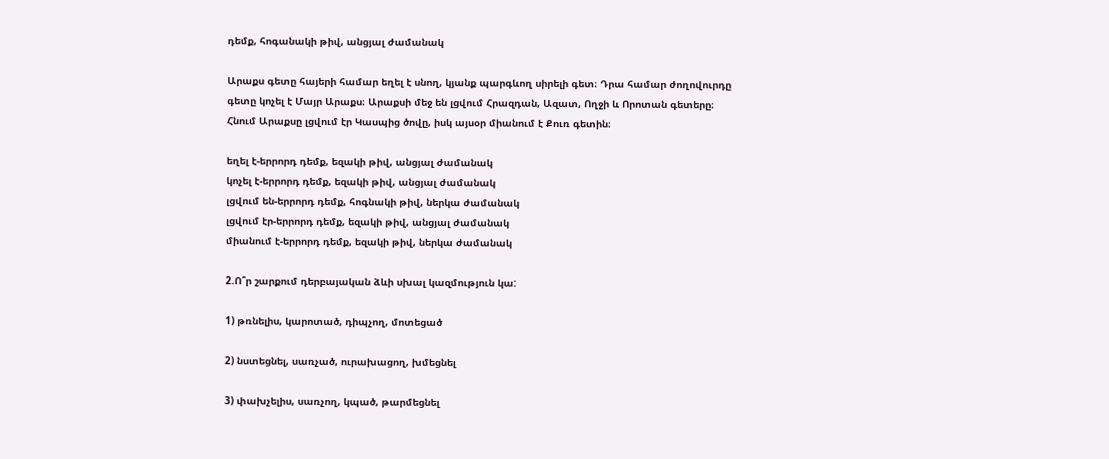դեմք, հոգանակի թիվ, անցյալ ժամանակ

Արաքս գետը հայերի համար եղել է սնող, կյանք պարգևող սիրելի գետ։ Դրա համար ժողովուրդը գետը կոչել է Մայր Արաքս։ Արաքսի մեջ են լցվում Հրազդան, Ազատ, Ողջի և Որոտան գետերը։ Հնում Արաքսը լցվում էր Կասպից ծովը, իսկ այսօր միանում է Քուռ գետին։

եղել է-երրորդ դեմք, եզակի թիվ, անցյալ ժամանակ
կոչել է-երրորդ դեմք, եզակի թիվ, անցյալ ժամանակ
լցվում են-երրորդ դեմք, հոգնակի թիվ, ներկա ժամանակ
լցվում էր-երրորդ դեմք, եզակի թիվ, անցյալ ժամանակ
միանում է-երրորդ դեմք, եզակի թիվ, ներկա ժամանակ

2.Ո՞ր շարքում դերբայական ձևի սխալ կազմություն կա:

1) թռնելիս, կարոտած, դիպչող, մոտեցած

2) նստեցնել, սառչած, ուրախացող, խմեցնել

3) փախչելիս, սառչող, կպած, թարմեցնել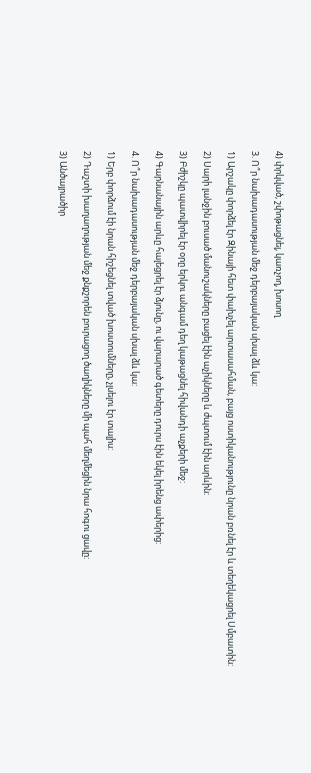4) փրկված, շփոթացնել, կառչող, խոսող

3. Ո՞ր նախադասության մեջ դերբայական սխալ ձև կա:

1) Արշակը փորձել էր Զինայի հետ փախչել արտասահման, բայց ոստիկանությունը նրան բռնել էր և տեղեկացրել Սմբատին:

2) Սարի լանջին բուսած մանուշակները բացել էին աչիկները և ժպտում էին արևին:

3) Բժիշկը պատվիրել էր օրը երկու անգամ դեղ կաթացնել հիվանդի աչքերի մեջ:

4) Գարնանային արևը հալեցրել էր ձյունը, ու վարարած գետերը դուրս էին եկել իրենց ափերից:

4. Ո՞ր նախադասության մեջ դերբայական սխալ ձև կա:

1) Երբ փորձում էի նրան հիշեցնել տված խոստումները, չլսելու էր տալիս:

2) Դաշտի խաղաղության մեջ քնքշորեն բուրացող ծաղիկները մի պահ մեղմեցին նրա հոգու ցավը:

3) Անծայրածիր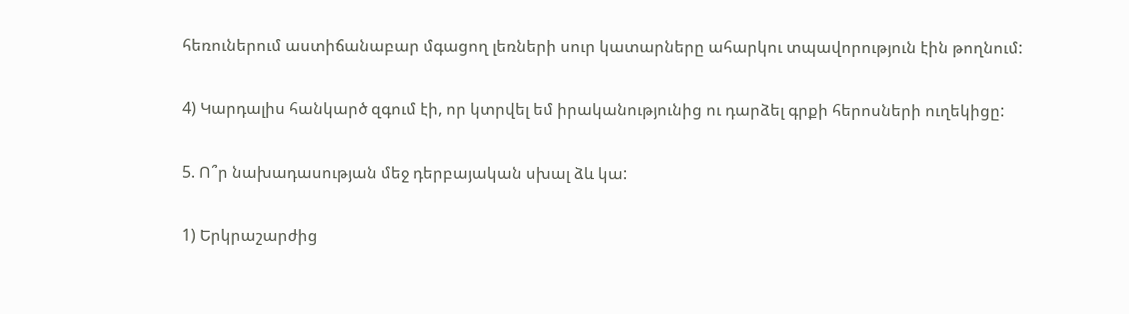հեռուներում աստիճանաբար մգացող լեռների սուր կատարները ահարկու տպավորություն էին թողնում:

4) Կարդալիս հանկարծ զգում էի, որ կտրվել եմ իրականությունից ու դարձել գրքի հերոսների ուղեկիցը:

5. Ո՞ր նախադասության մեջ դերբայական սխալ ձև կա:

1) Երկրաշարժից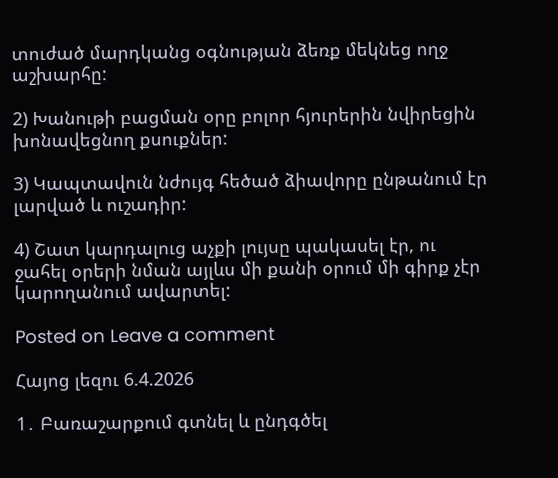տուժած մարդկանց օգնության ձեռք մեկնեց ողջ աշխարհը:

2) Խանութի բացման օրը բոլոր հյուրերին նվիրեցին խոնավեցնող քսուքներ:

3) Կապտավուն նժույգ հեծած ձիավորը ընթանում էր լարված և ուշադիր:

4) Շատ կարդալուց աչքի լույսը պակասել էր, ու ջահել օրերի նման այլևս մի քանի օրում մի գիրք չէր կարողանում ավարտել:

Posted on Leave a comment

Հայոց լեզու 6.4.2026

1․ Բառաշարքում գտնել և ընդգծել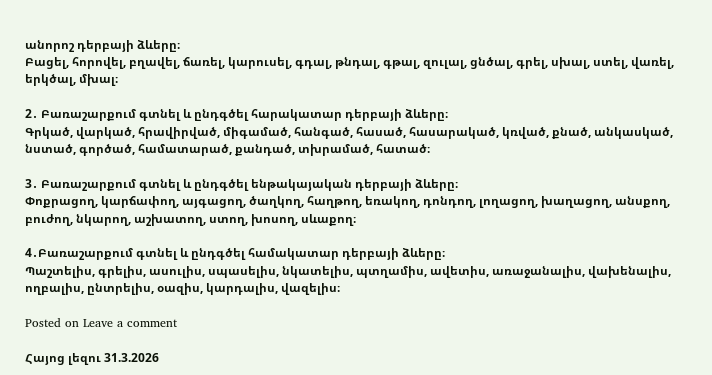անորոշ դերբայի ձևերը։
Բացել, հորովել, բղավել, ճառել, կարուսել, գդալ, թնդալ, գթալ, զուլալ, ցնծալ, գրել, սխալ, ստել, վառել, երկծալ, մխալ։

2․ Բառաշարքում գտնել և ընդգծել հարակատար դերբայի ձևերը։
Գրկած, վարկած, հրավիրված, միգամած, հանգած, հասած, հասարակած, կռված, քնած, անկասկած, նստած, գործած, համատարած, քանդած, տխրամած, հատած։

3․ Բառաշարքում գտնել և ընդգծել ենթակայական դերբայի ձևերը։
Փոքրացող, կարճափող, այգացող, ծաղկող, հաղթող, եռակող, դոնդող, լողացող, խաղացող, անսքող, բուժող, նկարող, աշխատող, ստող, խոսող, սևաքող։

4․Բառաշարքում գտնել և ընդգծել համակատար դերբայի ձևերը։
Պաշտելիս, գրելիս, ասուլիս, սպասելիս, նկատելիս, պտղամիս, ավետիս, առաջանալիս, վախենալիս, ողբալիս, ընտրելիս, օազիս, կարդալիս, վազելիս։

Posted on Leave a comment

Հայոց լեզու 31.3.2026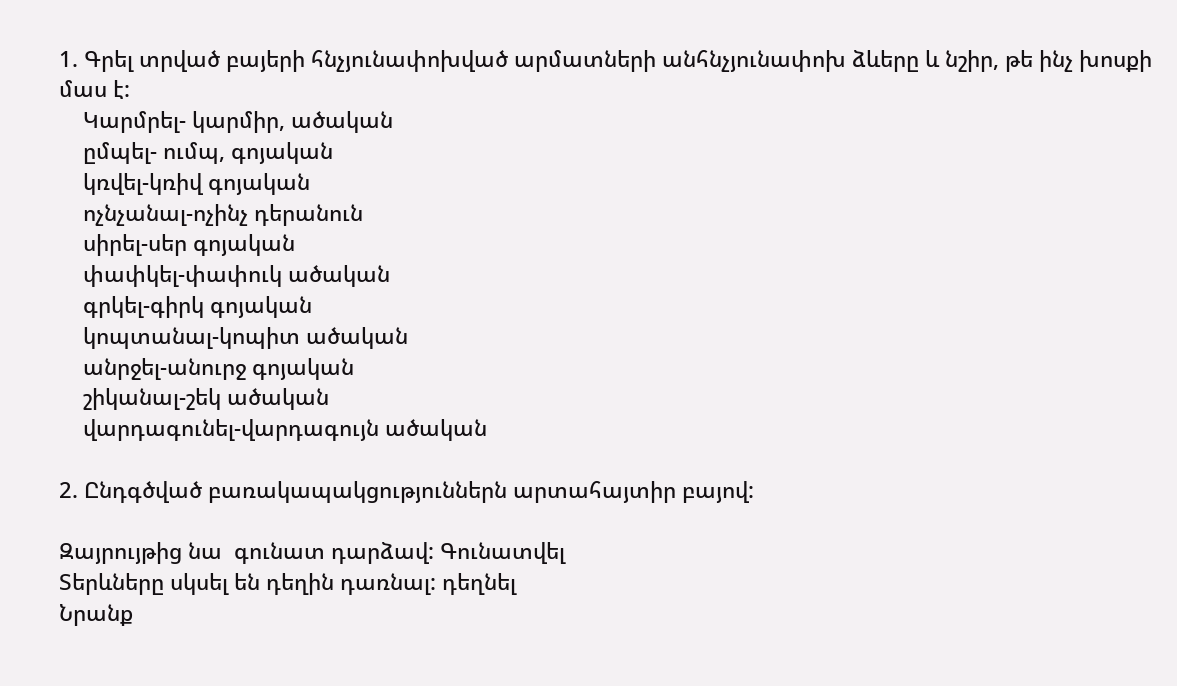1. Գրել տրված բայերի հնչյունափոխված արմատների անհնչյունափոխ ձևերը և նշիր, թե ինչ խոսքի մաս է:
    Կարմրել- կարմիր, ածական
    ըմպել- ումպ, գոյական
    կռվել-կռիվ գոյական
    ոչնչանալ-ոչինչ դերանուն
    սիրել-սեր գոյական
    փափկել-փափուկ ածական
    գրկել-գիրկ գոյական
    կոպտանալ-կոպիտ ածական
    անրջել-անուրջ գոյական
    շիկանալ-շեկ ածական
    վարդագունել-վարդագույն ածական

2. Ընդգծված բառակապակցություններն արտահայտիր բայով:

Զայրույթից նա  գունատ դարձավ: Գունատվել
Տերևները սկսել են դեղին դառնալ: դեղնել
Նրանք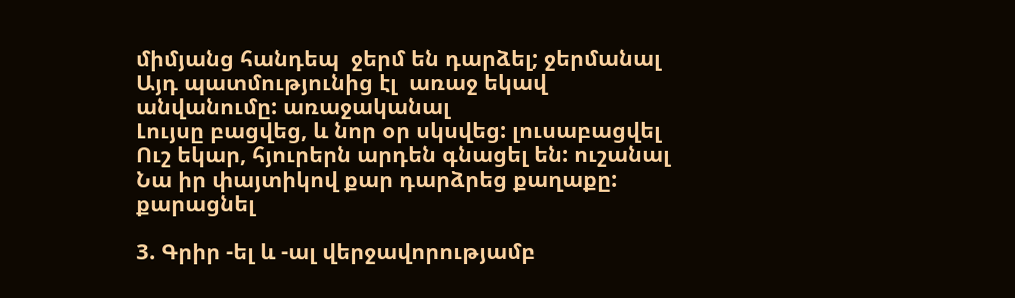միմյանց հանդեպ  ջերմ են դարձել; ջերմանալ
Այդ պատմությունից էլ  առաջ եկավ անվանումը: առաջականալ
Լույսը բացվեց, և նոր օր սկսվեց: լուսաբացվել
Ուշ եկար, հյուրերն արդեն գնացել են: ուշանալ
Նա իր փայտիկով քար դարձրեց քաղաքը: քարացնել

3. Գրիր -ել և -ալ վերջավորությամբ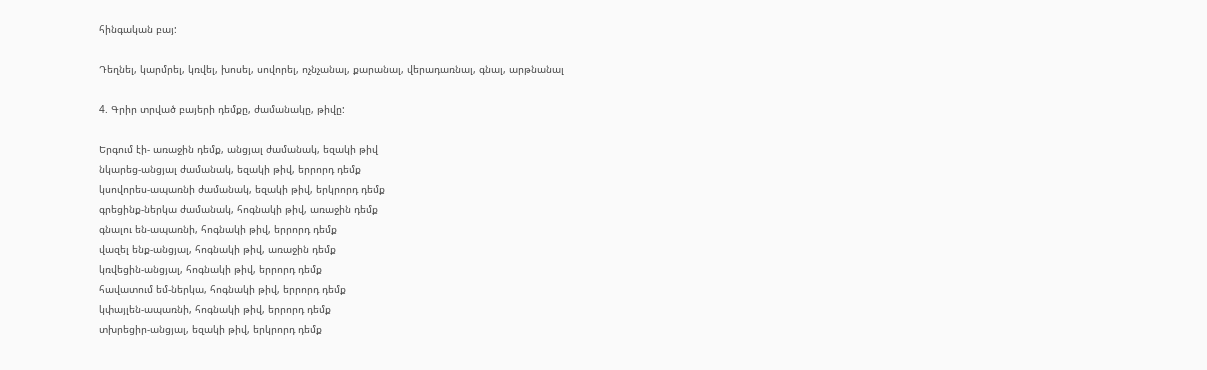հինգական բայ:

Դեղնել, կարմրել, կռվել, խոսել, սովորել, ոչնչանալ, քարանալ, վերադառնալ, գնալ, արթնանալ

4. Գրիր տրված բայերի դեմքը, ժամանակը, թիվը:

Երգում էի- առաջին դեմք, անցյալ ժամանակ, եզակի թիվ
նկարեց-անցյալ ժամանակ, եզակի թիվ, երրորդ դեմք
կսովորես-ապառնի ժամանակ, եզակի թիվ, երկրորդ դեմք
գրեցինք-ներկա ժամանակ, հոգնակի թիվ, առաջին դեմք
գնալու են-ապառնի, հոգնակի թիվ, երրորդ դեմք
վազել ենք-անցյալ, հոգնակի թիվ, առաջին դեմք
կռվեցին-անցյալ, հոգնակի թիվ, երրորդ դեմք
հավատում եմ-ներկա, հոգնակի թիվ, երրորդ դեմք
կփայլեն-ապառնի, հոգնակի թիվ, երրորդ դեմք
տխրեցիր-անցյալ, եզակի թիվ, երկրորդ դեմք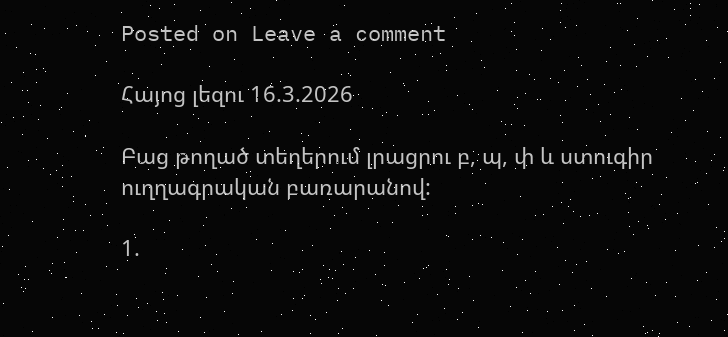Posted on Leave a comment

Հայոց լեզու 16.3.2026

Բաց թողած տեղերում լրացրու բ, պ, փ և ստուգիր ուղղագրական բառարանով:

1.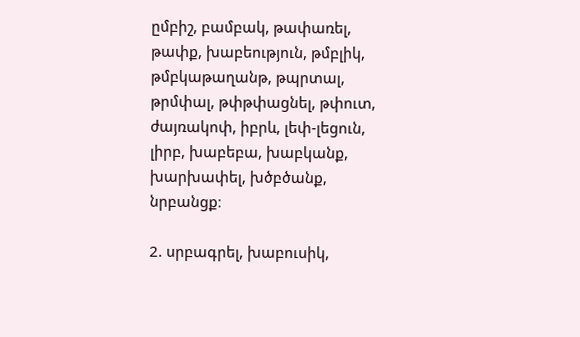ըմբիշ, բամբակ, թափառել, թափք, խաբեություն, թմբլիկ, թմբկաթաղանթ, թպրտալ, թրմփալ, թփթփացնել, թփուտ, ժայռակոփ, իբրև, լեփ-լեցուն, լիրբ, խաբեբա, խաբկանք, խարխափել, խծբծանք, նրբանցք։

2. սրբագրել, խաբուսիկ,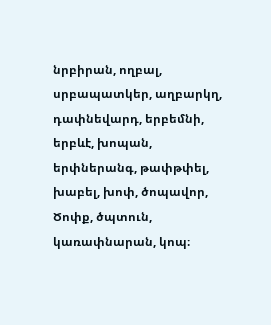նրբիրան, ողբալ, սրբապատկեր, աղբարկղ, դափնեվարդ, երբեմնի, երբևէ, խոպան, երփներանգ, թափթփել, խաբել, խոփ, ծոպավոր, Ծոփք, ծպտուն, կառափնարան, կոպ։